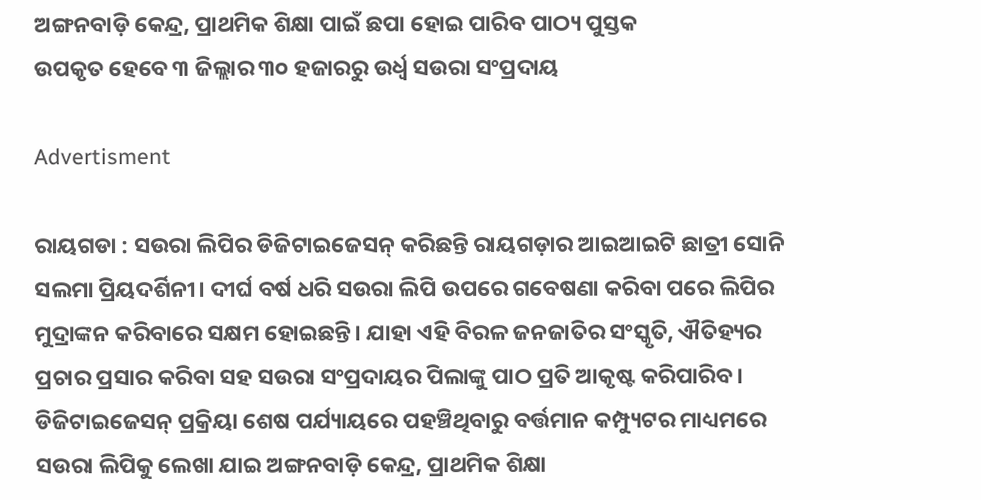ଅଙ୍ଗନବାଡ଼ି କେନ୍ଦ୍ର, ପ୍ରାଥମିକ ଶିକ୍ଷା ପାଇଁ ଛପା ହୋଇ ପାରିବ ପାଠ୍ୟ ପୁସ୍ତକ
ଉପକୃତ ହେବେ ୩ ଜିଲ୍ଲାର ୩୦ ହଜାରରୁ ଉର୍ଧ୍ବ ସଉରା ସଂପ୍ରଦାୟ

Advertisment

ରାୟଗଡା : ସଉରା ଲିପିର ଡିଜିଟାଇଜେସନ୍ କରିଛନ୍ତି ରାୟଗଡ଼ାର ଆଇଆଇଟି ଛାତ୍ରୀ ସୋନି ସଲମା ପ୍ରିୟଦର୍ଶିନୀ। ଦୀର୍ଘ ବର୍ଷ ଧରି ସଉରା ଲିପି ଉପରେ ଗବେଷଣା କରିବା ପରେ ଲିପିର ମୁଦ୍ରାଙ୍କନ କରିବାରେ ସକ୍ଷମ ହୋଇଛନ୍ତି। ଯାହା ଏହି ବିରଳ ଜନଜାତିର ସଂସ୍କୃତି, ଐତିହ୍ୟର ପ୍ରଚାର ପ୍ରସାର କରିବା ସହ ସଉରା ସଂପ୍ରଦାୟର ପିଲାଙ୍କୁ ପାଠ ପ୍ରତି ଆକୃଷ୍ଟ କରିପାରିବ। ଡିଜିଟାଇଜେସନ୍ ପ୍ରକ୍ରିୟା ଶେଷ ପର୍ଯ୍ୟାୟରେ ପହଞ୍ଚିଥିବାରୁ ବର୍ତ୍ତମାନ କମ୍ପ୍ୟୁଟର ମାଧ୍ୟମରେ ସଉରା ଲିପିକୁ ଲେଖା ଯାଇ ଅଙ୍ଗନବାଡ଼ି କେନ୍ଦ୍ର, ପ୍ରାଥମିକ ଶିକ୍ଷା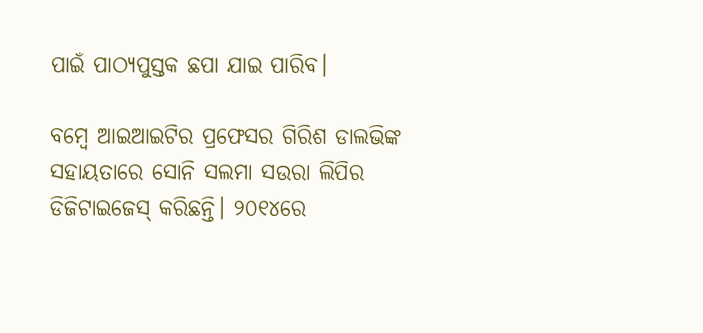ପାଇଁ ପାଠ୍ୟପୁସ୍ତକ ଛପା ଯାଇ ପାରିବ।

ବମ୍ବେ ଆଇଆଇଟିର ପ୍ରଫେସର ଗିରିଶ ଡାଲଭିଙ୍କ ସହାୟତାରେ ସୋନି ସଲମା ସଉରା ଲିପିର ଡିଜିଟାଇଜେସ୍ କରିଛନ୍ତି। ୨୦୧୪ରେ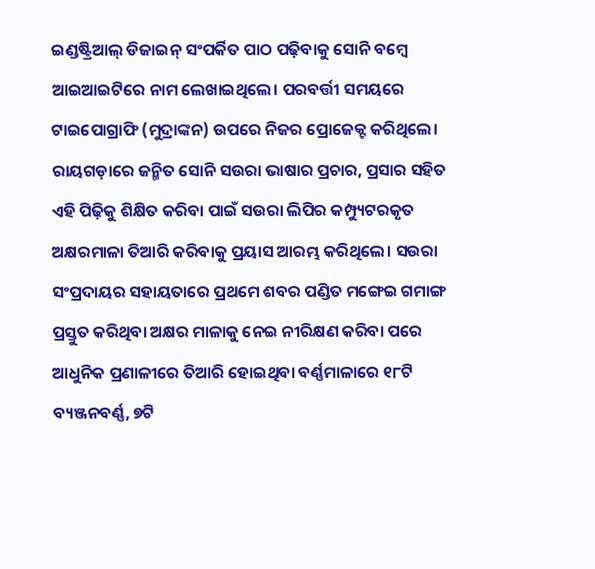ଇଣ୍ଡଷ୍ଟ୍ରିଆଲ୍ ଡିଜାଇନ୍ ସଂପର୍କିତ ପାଠ ପଢ଼ିବାକୁ ସୋନି ବମ୍ବେ ଆଇଆଇଟିରେ ନାମ ଲେଖାଇଥିଲେ। ପରବର୍ତ୍ତୀ ସମୟରେ ଟାଇପୋଗ୍ରାଫି (ମୁଦ୍ରାଙ୍କନ) ଉପରେ ନିଜର ପ୍ରୋଜେକ୍ଟ କରିଥିଲେ। ରାୟଗଡ଼ାରେ ଜନ୍ମିତ ସୋନି ସଉରା ଭାଷାର ପ୍ରଚାର, ପ୍ରସାର ସହିତ ଏହି ପିଢ଼ିକୁ ଶିକ୍ଷିତ କରିବା ପାଇଁ ସଉରା ଲିପିର କମ୍ପ୍ୟୁଟରକୃତ ଅକ୍ଷରମାଳା ତିଆରି କରିବାକୁ ପ୍ରୟାସ ଆରମ୍ଭ କରିଥିଲେ। ସଉରା ସଂପ୍ରଦାୟର ସହାୟତାରେ ପ୍ରଥମେ ଶବର ପଣ୍ଡିତ ମଙ୍ଗେଇ ଗମାଙ୍ଗ ପ୍ରସ୍ତୁତ କରିଥିବା ଅକ୍ଷର ମାଳାକୁ ନେଇ ନୀରିକ୍ଷଣ କରିବା ପରେ ଆଧୁନିକ ପ୍ରଣାଳୀରେ ତିଆରି ହୋଇଥିବା ବର୍ଣ୍ଣମାଳାରେ ୧୮ଟି ବ୍ୟଞ୍ଜନବର୍ଣ୍ଣ, ୭ଟି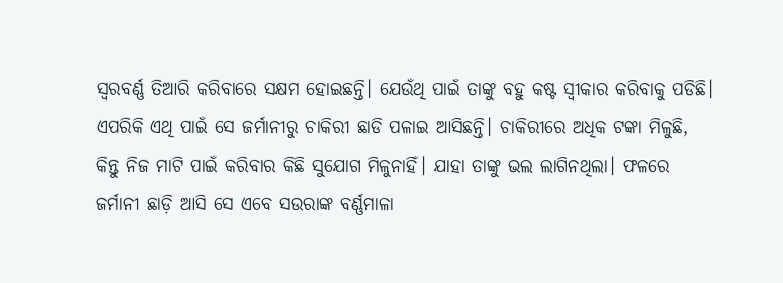ସ୍ବରବର୍ଣ୍ଣ ତିଆରି କରିବାରେ ସକ୍ଷମ ହୋଇଛନ୍ତି। ଯେଉଁଥି ପାଇଁ ତାଙ୍କୁ ବହୁ କଷ୍ଟ ସ୍ବୀକାର କରିବାକୁ ପଡିଛି। ଏପରିକି ଏଥି ପାଇଁ ସେ ଜର୍ମାନୀରୁ ଚାକିରୀ ଛାଡି ପଳାଇ ଆସିଛନ୍ତି। ଚାକିରୀରେ ଅଧିକ ଟଙ୍କା ମିଳୁଛି, କିନ୍ତୁ ନିଜ ମାଟି ପାଇଁ କରିବାର କିଛି ସୁଯୋଗ ମିଳୁନାହିଁ। ଯାହା ତାଙ୍କୁ ଭଲ ଲାଗିନଥିଲା। ଫଳରେ ଜର୍ମାନୀ ଛାଡ଼ି ଆସି ସେ ଏବେ ସଉରାଙ୍କ ବର୍ଣ୍ଣମାଳା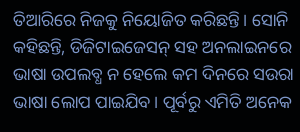ତିଆରିରେ ନିଜକୁ ନିୟୋଜିତ କରିଛନ୍ତି। ସୋନି କହିଛନ୍ତି, ଡିଜିଟାଇଜେସନ୍ ସହ ଅନଲାଇନରେ ଭାଷା ଉପଲବ୍ଧ ନ ହେଲେ କମ ଦିନରେ ସଉରା ଭାଷା ଲୋପ ପାଇଯିବ। ପୂର୍ବରୁ ଏମିତି ଅନେକ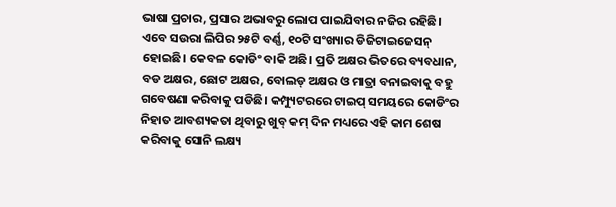ଭାଷା ପ୍ରଚାର, ପ୍ରସାର ଅଭାବରୁ ଲୋପ ପାଇଯିବାର ନଜିର ରହିଛି। ଏବେ ସଉରା ଲିପିର ୨୫ଟି ବର୍ଣ୍ଣ, ୧୦ଟି ସଂଖ୍ୟାର ଡିଜିଟାଇଜେସନ୍ ହୋଇଛି। କେବଳ କୋଡିଂ ବାକି ଅଛି। ପ୍ରତି ଅକ୍ଷର ଭିତରେ ବ୍ୟବଧାନ, ବଡ ଅକ୍ଷର, ଛୋଟ ଅକ୍ଷର, ବୋଲଡ୍ ଅକ୍ଷର ଓ ମାତ୍ରା ବନାଇବାକୁ ବହୁ ଗବେଷଣା କରିବାକୁ ପଡିଛି। କମ୍ପ୍ୟୁଟରରେ ଟାଇପ୍ ସମୟରେ କୋଡିଂର ନିହାତ ଆବଶ୍ୟକତା ଥିବାରୁ ଖୁବ୍ କମ୍ ଦିନ ମଧ୍ୟରେ ଏହି କାମ ଶେଷ କରିବାକୁ ସୋନି ଲକ୍ଷ୍ୟ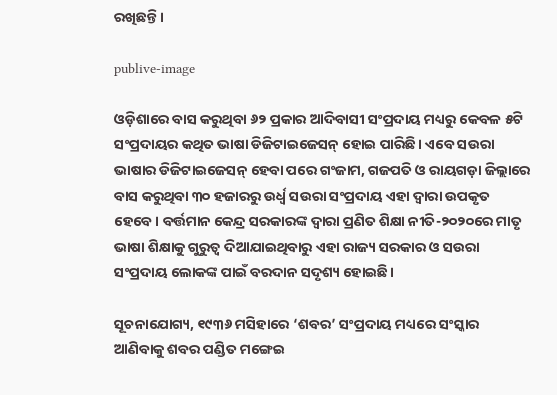ରଖିଛନ୍ତି।

publive-image

ଓଡ଼ିଶାରେ ବାସ କରୁଥିବା ୬୨ ପ୍ରକାର ଆଦିବାସୀ ସଂପ୍ରଦାୟ ମଧ୍ୟରୁ କେବଳ ୫ଟି ସଂପ୍ରଦାୟର କଥିତ ଭାଷା ଡିଜିଟାଇଜେସନ୍ ହୋଇ ପାରିଛି। ଏବେ ସଉରା ଭାଷାର ଡିଜିଟାଇଜେସନ୍ ହେବା ପରେ ଗଂଜାମ, ଗଜପତି ଓ ରାୟଗଡ଼ା ଜିଲ୍ଲାରେ ବାସ କରୁଥିବା ୩୦ ହଜାରରୁ ଉର୍ଧ୍ବ ସଉରା ସଂପ୍ରଦାୟ ଏହା ଦ୍ବାରା ଉପକୃତ ହେବେ। ବର୍ତ୍ତମାନ କେନ୍ଦ୍ର ସରକାରଙ୍କ ଦ୍ବାରା ପ୍ରଣିତ ଶିକ୍ଷା ନୀତି-୨୦୨୦ରେ ମାତୃ ଭାଷା ଶିକ୍ଷାକୁ ଗୁରୁତ୍ବ ଦିଆଯାଇଥିବାରୁ ଏହା ରାଜ୍ୟ ସରକାର ଓ ସଉରା ସଂପ୍ରଦାୟ ଲୋକଙ୍କ ପାଇଁ ବରଦାନ ସଦୃଶ୍ୟ ହୋଇଛି।

ସୂଚନାଯୋଗ୍ୟ, ୧୯୩୬ ମସିହାରେ ‘ଶବର’ ସଂପ୍ରଦାୟ ମଧ୍ୟରେ ସଂସ୍କାର ଆଣିବାକୁ ଶବର ପଣ୍ଡିତ ମଙ୍ଗେଇ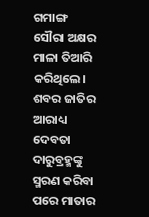ଗମାଙ୍ଗ ସୌରା ଅକ୍ଷର ମାଳା ତିଆରି କରିଥିଲେ। ଶବର ଜାତିର ଆରାଧ୍ୟ ଦେବତା ଦାରୁବ୍ରହ୍ମଙ୍କୁ ସ୍ମରଣ କରିବା ପରେ ମାତାର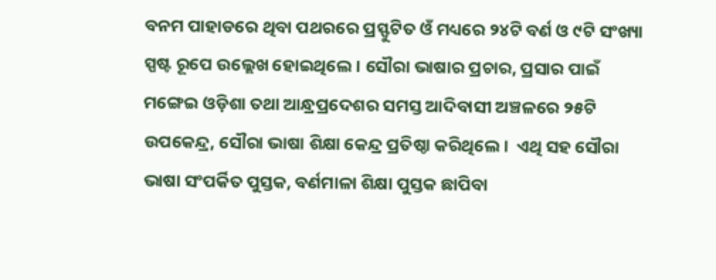ବନମ ପାହାଡରେ ଥିବା ପଥରରେ ପ୍ରସ୍ଫୁଟିତ ଓଁ ମଧ୍ୟରେ ୨୪ଟି ବର୍ଣ ଓ ୯ଟି ସଂଖ୍ୟା ସ୍ପଷ୍ଟ ରୂପେ ଉଲ୍ଲେଖ ହୋଇଥିଲେ। ସୌରା ଭାଷାର ପ୍ରଚାର, ପ୍ରସାର ପାଇଁ ମଙ୍ଗେଇ ଓଡ଼ିଶା ତଥା ଆନ୍ଧ୍ରପ୍ରଦେଶର ସମସ୍ତ ଆଦିବାସୀ ଅଞ୍ଚଳରେ ୨୫ଟି ଉପକେନ୍ଦ୍ର, ସୌରା ଭାଷା ଶିକ୍ଷା କେନ୍ଦ୍ର ପ୍ରତିଷ୍ଠା କରିଥିଲେ।  ଏଥି ସହ ସୌରା ଭାଷା ସଂପର୍କିତ ପୁସ୍ତକ, ବର୍ଣମାଳା ଶିକ୍ଷା ପୁସ୍ତକ ଛାପିବା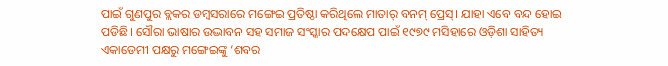ପାଇଁ ଗୁଣପୁର ବ୍ଲକର ଡମ୍ବସରାରେ ମଙ୍ଗେଇ ପ୍ରତିଷ୍ଠା କରିଥିଲେ ମାତାର୍ ବନମ୍ ପ୍ରେସ୍। ଯାହା ଏବେ ବନ୍ଦ ହୋଇ ପଡିଛି। ସୌରା ଭାଷାର ଉଦ୍ଭାବନ ସହ ସମାଜ ସଂସ୍କାର ପଦକ୍ଷେପ ପାଇଁ ୧୯୭୯ ମସିହାରେ ଓଡ଼ିଶା ସାହିତ୍ୟ ଏକାଡେମୀ ପକ୍ଷରୁ ମଙ୍ଗେଇଙ୍କୁ ‘ଶବର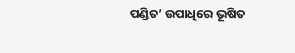ପଣ୍ଡିତ’ ଉପାଧିରେ ଭୂଷିତ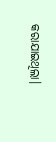କରାଯାଇଥିଲା।